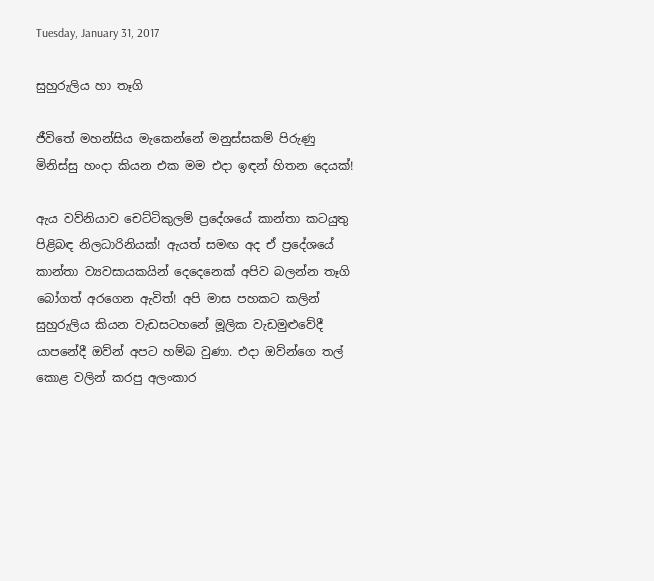Tuesday, January 31, 2017

සුහුරුලිය හා තෑගි

ජීවිතේ මහන්සිය මැකෙන්නේ මනුස්සකම් පිරුණු මිනිස්සු හංදා කියන එක මම එදා ඉඳන් හිතන දෙයක්!

ඇය වව්නියාව චෙට්ටිකුලම් ප්‍රදේශයේ කාන්තා කටයුතු පිළිබඳ නිලධාරිනියක්! ඇයත් සමඟ අද ඒ ප්‍රදේශයේ කාන්තා ව්‍යවසායකයින් දෙදෙනෙක් අපිව බලන්න තෑගි බෝගත් අරගෙන ඇවිත්! අපි මාස පහකට කලින් සුහුරුලිය කියන වැඩසටහනේ මූලික වැඩමුළුවේදී යාපනේදී ඔව්න් අපට හම්බ වුණා. එදා ඔව්න්ගෙ තල් කොළ වලින් කරපු අලංකාර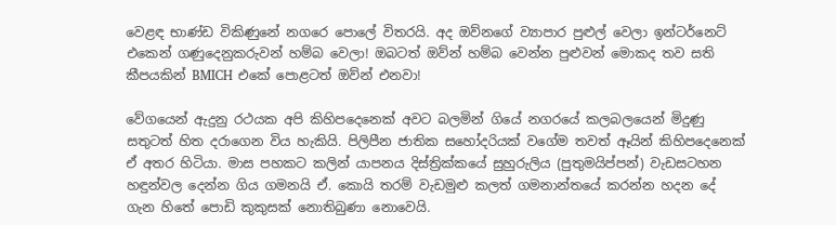වෙළඳ භාණ්ඩ විකිණුනේ නගරෙ පොලේ විතරයි. අද ඔව්නගේ ව්‍යාපාර පුළුල් වෙලා ඉන්ටර්නෙට් එකෙන් ගණුදෙනුකරුවන් හම්බ වෙලා! ඔබටත් ඔව්න් හම්බ වෙන්න පුළුවන් මොකද තව සති කීපයකින් BMICH එකේ පොළටත් ඔව්න් එනවා!

වේගයෙන් ඇදුනු රථයක අපි කිහිපදෙනෙක් අවට බලමින් ගියේ නගරයේ කලබලයෙන් මිදුණු සතුටත් හිත දරාගෙන විය හැකියි. පිලිපීන ජාතික සහෝදරියක් වගේම තවත් ඈයින් කිහිපදෙනෙක් ඒ අතර හිටියා. මාස පහකට කලින් යාපනය දිස්ත්‍රික්කයේ සුහුරුලිය (පුතුමයිප්පන්) වැඩසටහන හඳුන්වල දෙන්න ගිය ගමනයි ඒ. කොයි තරම් වැඩමුළු කලත් ගමනාන්තයේ කරන්න හදන දේ ගැන හිතේ පොඩි කුකුසක් නොතිබුණා නොවෙයි.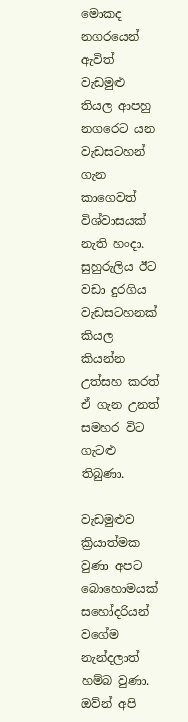මොකද නගරයෙන් ඇවිත් වැඩමුළු තියල ආපහු නගරෙට යන වැඩසටහන් ගැන කාගෙවත් විශ්වාසයක් නැති හංදා. සුහුරුලිය ඊට වඩා දුරගිය වැඩසටහනක් කියල කියන්න උත්සහ කරත් ඒ ගැන උනත් සමහර විට ගැටළු තිබුණා.

වැඩමුළුව ක්‍රියාත්මක වුණා අපට බොහොමයක් සහෝදරියන් වගේම නැන්දලාත් හම්බ වුණා. ඔව්න් අපි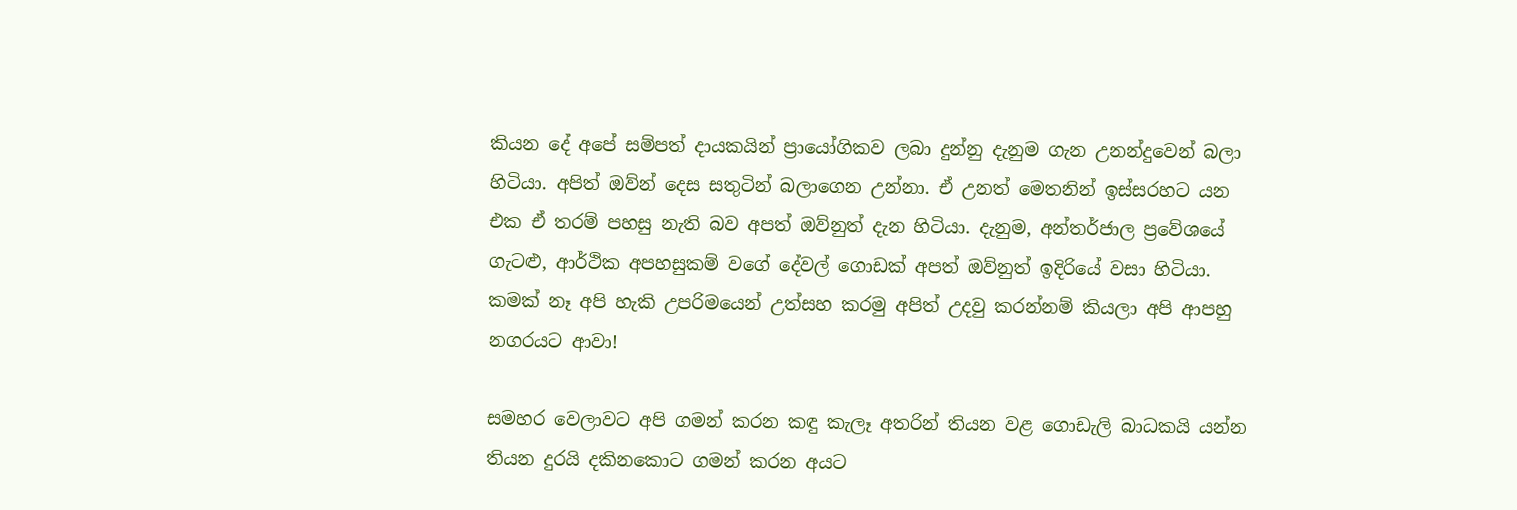කියන දේ අපේ සම්පත් දායකයින් ප්‍රායෝගිකව ලබා දුන්නු දැනුම ගැන උනන්දුවෙන් බලා හිටියා. අපිත් ඔව්න් දෙස සතුටින් බලාගෙන උන්නා. ඒ උනත් මෙතනින් ඉස්සරහට යන එක ඒ තරම් පහසු නැති බව අපත් ඔව්නුත් දැන හිටියා. දැනුම, අන්තර්ජාල ප්‍රවේශයේ ගැටළු, ආර්ථික අපහසුකම් වගේ දේවල් ගොඩක් අපත් ඔව්නුත් ඉදිරියේ වසා හිටියා. කමක් නෑ අපි හැකි උපරිමයෙන් උත්සහ කරමු අපිත් උදවු කරන්නම් කියලා අපි ආපහු නගරයට ආවා!

සමහර වෙලාවට අපි ගමන් කරන කඳු කැලෑ අතරින් තියන වළ ගොඩැලි බාධකයි යන්න තියන දුරයි දකිනකොට ගමන් කරන අයට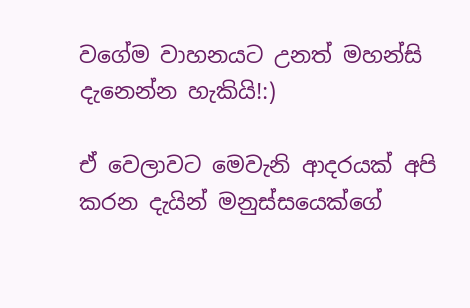වගේම වාහනයට උනත් මහන්සි දැනෙන්න හැකියි!:)

ඒ වෙලාවට මෙවැනි ආදරයක් අපි කරන දැයින් මනුස්සයෙක්ගේ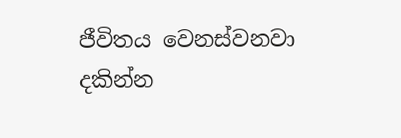ජීවිතය වෙනස්වනවා දකින්න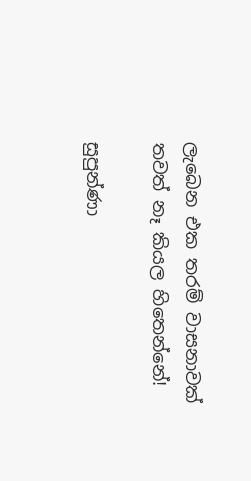ලැබෙන එක තරම් වාසනාවක් තවත් නෑ කියල හිතෙන්නේ!

සුපුන්ණා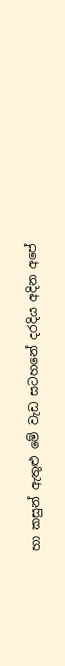හා කසුන් ඇතුළු මේ වැඩ සටහනේ දරදිය අදින අපේ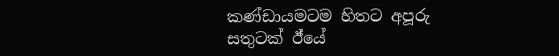කණ්ඩායමටම හිතට අපූරු සතුටක් ඊ්යේ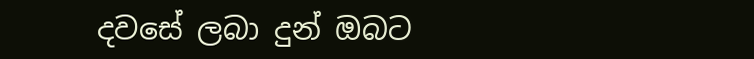දවසේ ලබා දුන් ඔබට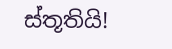ස්තූතියි!